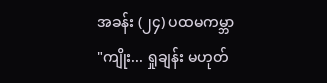အခန်း (၂၄) ပထမကမ္ဘာ
"ကျိုး... ရှုချန်း မဟုတ်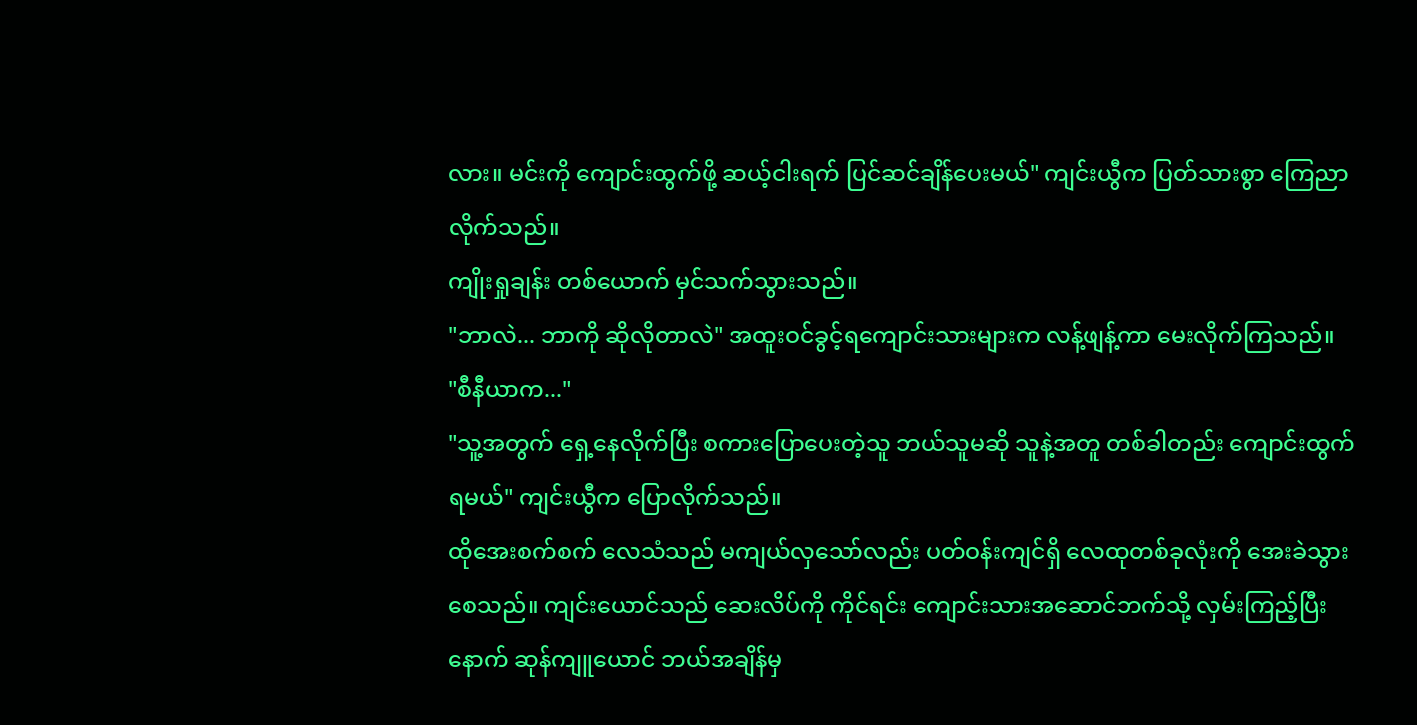လား။ မင်းကို ကျောင်းထွက်ဖို့ ဆယ့်ငါးရက် ပြင်ဆင်ချိန်ပေးမယ်" ကျင်းယွီက ပြတ်သားစွာ ကြေညာလိုက်သည်။
ကျိုးရှုချန်း တစ်ယောက် မှင်သက်သွားသည်။
"ဘာလဲ... ဘာကို ဆိုလိုတာလဲ" အထူးဝင်ခွင့်ရကျောင်းသားများက လန့်ဖျန့်ကာ မေးလိုက်ကြသည်။
"စီနီယာက..."
"သူ့အတွက် ရှေ့နေလိုက်ပြီး စကားပြောပေးတဲ့သူ ဘယ်သူမဆို သူနဲ့အတူ တစ်ခါတည်း ကျောင်းထွက်ရမယ်" ကျင်းယွီက ပြောလိုက်သည်။
ထိုအေးစက်စက် လေသံသည် မကျယ်လှသော်လည်း ပတ်ဝန်းကျင်ရှိ လေထုတစ်ခုလုံးကို အေးခဲသွားစေသည်။ ကျင်းယောင်သည် ဆေးလိပ်ကို ကိုင်ရင်း ကျောင်းသားအဆောင်ဘက်သို့ လှမ်းကြည့်ပြီးနောက် ဆုန်ကျူယောင် ဘယ်အချိန်မှ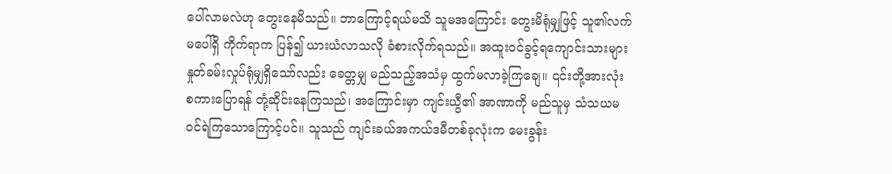ပေါ်လာမလဲဟု တွေးနေမိသည်။ ဘာကြောင့်ရယ်မသိ သူမအကြောင်း တွေးမိရုံမျှဖြင့် သူ၏လက်မပေါ်ရှိ ကိုက်ရာက ပြန်၍ ယားယံလာသလို ခံစားလိုက်ရသည်။ အထူးဝင်ခွင့်ရကျောင်းသားများ နှုတ်ခမ်းလှုပ်ရုံမျှရှိသော်လည်း ခေတ္တမျှ မည်သည့်အသံမှ ထွက်မလာခဲ့ကြချေ။ ၎င်းတို့အားလုံး စကားပြောရန် တုံ့ဆိုင်းနေကြသည်၊ အကြောင်းမှာ ကျင်းယွီ၏ အာဏာကို မည်သူမှ သံသယမဝင်ရဲကြသောကြောင့်ပင်။ သူသည် ကျင်းခယ်အကယ်ဒမီတစ်ခုလုံးက မေးခွန်း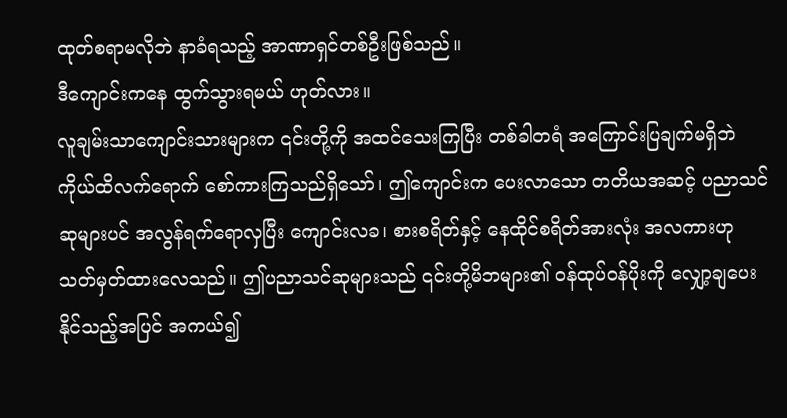ထုတ်စရာမလိုဘဲ နာခံရသည့် အာဏာရှင်တစ်ဦးဖြစ်သည်။
ဒီကျောင်းကနေ ထွက်သွားရမယ် ဟုတ်လား။
လူချမ်းသာကျောင်းသားများက ၎င်းတို့ကို အထင်သေးကြပြီး တစ်ခါတရံ အကြောင်းပြချက်မရှိဘဲ ကိုယ်ထိလက်ရောက် စော်ကားကြသည်ရှိသော်၊ ဤကျောင်းက ပေးလာသော တတိယအဆင့် ပညာသင်ဆုများပင် အလွန်ရက်ရောလှပြီး ကျောင်းလခ၊ စားစရိတ်နှင့် နေထိုင်စရိတ်အားလုံး အလကားဟု သတ်မှတ်ထားလေသည်။ ဤပညာသင်ဆုများသည် ၎င်းတို့မိဘများ၏ ဝန်ထုပ်ဝန်ပိုးကို လျှော့ချပေးနိုင်သည့်အပြင် အကယ်၍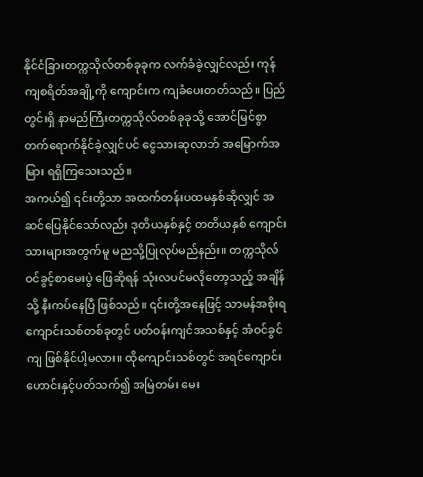နိုင်ငံခြားတက္ကသိုလ်တစ်ခုခုက လက်ခံခဲ့လျှင်လည်း ကုန်ကျစရိတ်အချို့ကို ကျောင်းက ကျခံပေးတတ်သည်။ ပြည်တွင်းရှိ နာမည်ကြီးတက္ကသိုလ်တစ်ခုခုသို့ အောင်မြင်စွာ တက်ရောက်နိုင်ခဲ့လျှင်ပင် ငွေသားဆုလာဘ် အမြောက်အမြား ရရှိကြသေးသည်။
အကယ်၍ ၎င်းတို့သာ အထက်တန်းပထမနှစ်ဆိုလျှင် အဆင်ပြေနိုင်သော်လည်း ဒုတိယနှစ်နှင့် တတိယနှစ် ကျောင်းသားများအတွက်မူ မညသို့ပြုလုပ်မည်နည်း။ တက္ကသိုလ်ဝင်ခွင့်စာမေးပွဲ ဖြေဆိုရန် သုံးလပင်မလိုတော့သည့် အချိန်သို့ နီးကပ်နေပြီ ဖြစ်သည်။ ၎င်းတို့အနေဖြင့် သာမန်အစိုးရကျောင်းသစ်တစ်ခုတွင် ပတ်ဝန်းကျင်အသစ်နှင့် အံဝင်ခွင်ကျ ဖြစ်နိုင်ပါ့မလား။ ထိုကျောင်းသစ်တွင် အရင်ကျောင်းဟောင်းနှင့်ပတ်သက်၍ အမြဲတမ်း မေး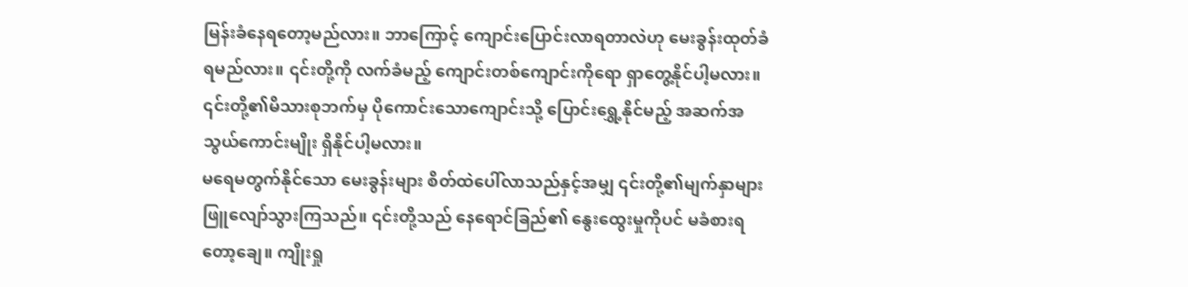မြန်းခံနေရတော့မည်လား။ ဘာကြောင့် ကျောင်းပြောင်းလာရတာလဲဟု မေးခွန်းထုတ်ခံရမည်လား။ ၎င်းတို့ကို လက်ခံမည့် ကျောင်းတစ်ကျောင်းကိုရော ရှာတွေ့နိုင်ပါ့မလား။ ၎င်းတို့၏မိသားစုဘက်မှ ပိုကောင်းသောကျောင်းသို့ ပြောင်းရွှေ့နိုင်မည့် အဆက်အသွယ်ကောင်းမျိုး ရှိနိုင်ပါ့မလား။
မရေမတွက်နိုင်သော မေးခွန်းများ စိတ်ထဲပေါ်လာသည်နှင့်အမျှ ၎င်းတို့၏မျက်နှာများ ဖြူလျော်သွားကြသည်။ ၎င်းတို့သည် နေရောင်ခြည်၏ နွေးထွေးမှုကိုပင် မခံစားရတော့ချေ။ ကျိုးရှု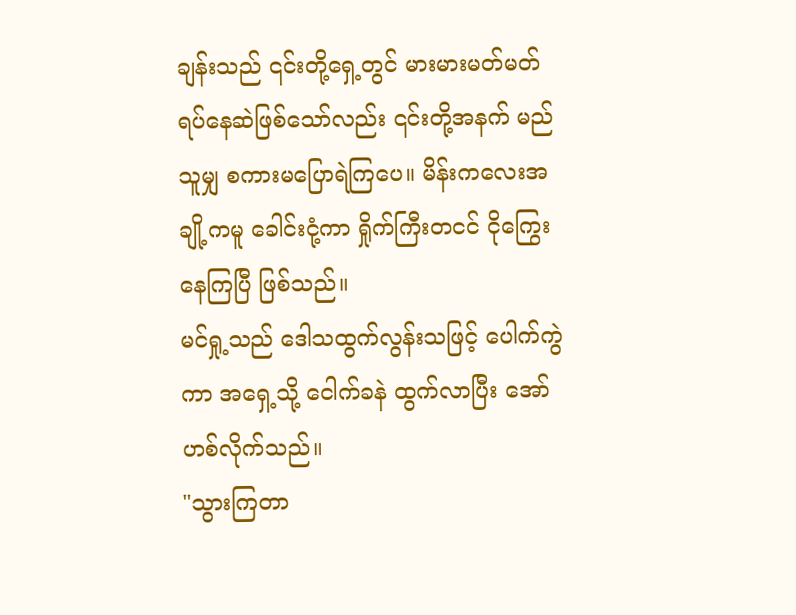ချန်းသည် ၎င်းတို့ရှေ့တွင် မားမားမတ်မတ် ရပ်နေဆဲဖြစ်သော်လည်း ၎င်းတို့အနက် မည်သူမျှ စကားမပြောရဲကြပေ။ မိန်းကလေးအချို့ကမူ ခေါင်းငုံ့ကာ ရှိုက်ကြီးတငင် ငိုကြွေးနေကြပြီ ဖြစ်သည်။
မင်ရှု့သည် ဒေါသထွက်လွန်းသဖြင့် ပေါက်ကွဲကာ အရှေ့သို့ ငေါက်ခနဲ ထွက်လာပြီး အော်ဟစ်လိုက်သည်။
"သွားကြတာ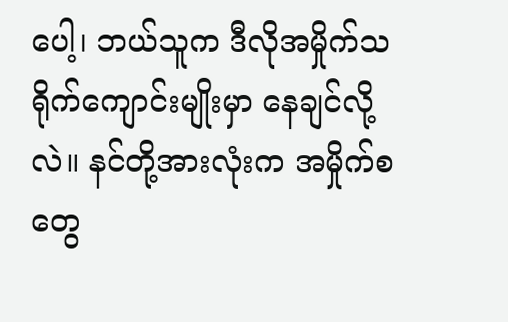ပေါ့၊ ဘယ်သူက ဒီလိုအမှိုက်သရိုက်ကျောင်းမျိုးမှာ နေချင်လို့လဲ။ နင်တို့အားလုံးက အမှိုက်စတွေ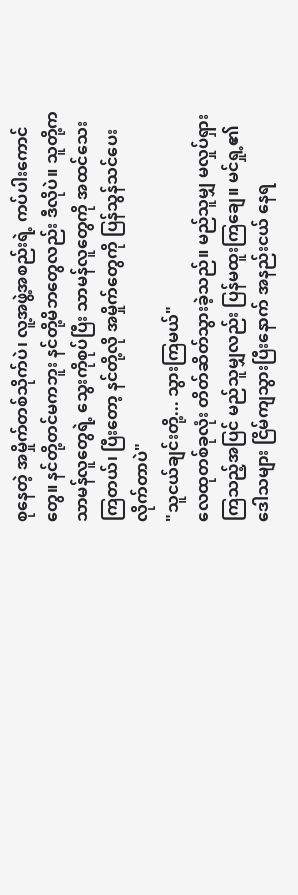စုနေတဲ့ အမှိုက်တစ်သိုက်ပဲ၊ လူ့အဖွဲ့အစည်းရဲ့ ကပ်ပါးကောင်တွေ။ နင်တို့တင်မကဘူး နင်တို့မိဘတွေလည်း ဒီလိုပဲ။ သူတို့က သာမန်လူတွေရဲ့ သွေးကိုစုပ်ပြီး သာမန်လူတွေကို အထင်သေးကြတယ်၊ ပြီးတော့ နင်တို့လို အမှိုက်တွေကို ပြန်သွန်သင်ပေးလိုက်တာပဲ"
"သူငယ်ချင်းတို့... သွားကြမယ်"
လေထုတစ်ခုလုံး တိတ်ဆိတ်သွားခဲ့သည်။ မည်သူမျှ မလှုပ်ရှားကြသည့်အပြင် မည်သူမျှလည်း ပြန်မထူးကြချေ။ မင်ရှု့၏ ဒေါသများ ငြိမ်ကျသွားပြီးနောက် အနည်းငယ် နေရ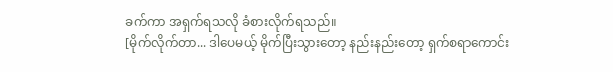ခက်ကာ အရှက်ရသလို ခံစားလိုက်ရသည်။
[မိုက်လိုက်တာ... ဒါပေမယ့် မိုက်ပြီးသွားတော့ နည်းနည်းတော့ ရှက်စရာကောင်း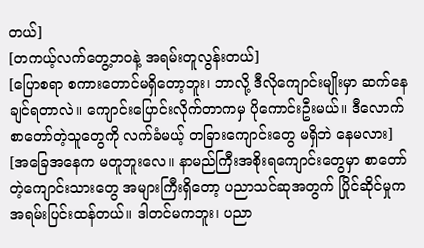တယ်]
[တကယ့်လက်တွေ့ဘဝနဲ့ အရမ်းတူလွန်းတယ်]
[ပြောစရာ စကားတောင်မရှိတော့ဘူး၊ ဘာလို့ ဒီလိုကျောင်းမျိုးမှာ ဆက်နေချင်ရတာလဲ။ ကျောင်းပြောင်းလိုက်တာကမှ ပိုကောင်းဦးမယ်။ ဒီလောက် စာတော်တဲ့သူတွေကို လက်ခံမယ့် တခြားကျောင်းတွေ မရှိဘဲ နေမလား]
[အခြေအနေက မတူဘူးလေ။ နာမည်ကြီးအစိုးရကျောင်းတွေမှာ စာတော်တဲ့ကျောင်းသားတွေ အများကြီးရှိတော့ ပညာသင်ဆုအတွက် ပြိုင်ဆိုင်မှုက အရမ်းပြင်းထန်တယ်။ ဒါတင်မကဘူး၊ ပညာ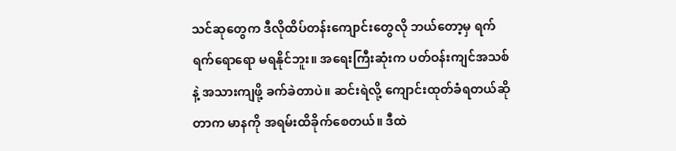သင်ဆုတွေက ဒီလိုထိပ်တန်းကျောင်းတွေလို ဘယ်တော့မှ ရက်ရက်ရောရော မရနိုင်ဘူး။ အရေးကြီးဆုံးက ပတ်ဝန်းကျင်အသစ်နဲ့ အသားကျဖို့ ခက်ခဲတာပဲ။ ဆင်းရဲလို့ ကျောင်းထုတ်ခံရတယ်ဆိုတာက မာနကို အရမ်းထိခိုက်စေတယ်။ ဒီထဲ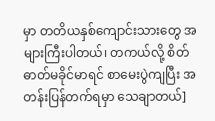မှာ တတိယနှစ်ကျောင်းသားတွေ အများကြီးပါတယ်၊ တကယ်လို့ စိတ်ဓာတ်မခိုင်မာရင် စာမေးပွဲကျပြီး အတန်းပြန်တက်ရမှာ သေချာတယ်]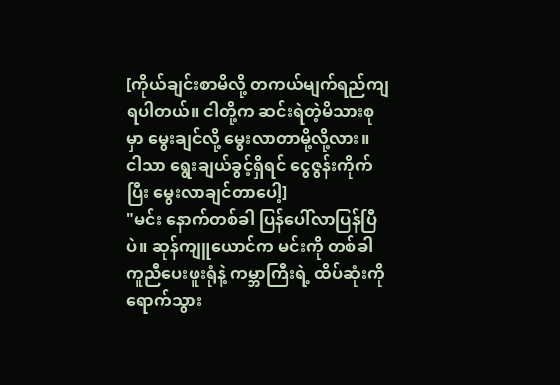[ကိုယ်ချင်းစာမိလို့ တကယ်မျက်ရည်ကျရပါတယ်။ ငါတို့က ဆင်းရဲတဲ့မိသားစုမှာ မွေးချင်လို့ မွေးလာတာမို့လို့လား။ ငါသာ ရွေးချယ်ခွင့်ရှိရင် ငွေဇွန်းကိုက်ပြီး မွေးလာချင်တာပေါ့]
"မင်း နောက်တစ်ခါ ပြန်ပေါ်လာပြန်ပြီပဲ။ ဆုန်ကျူယောင်က မင်းကို တစ်ခါကူညီပေးဖူးရုံနဲ့ ကမ္ဘာကြီးရဲ့ ထိပ်ဆုံးကို ရောက်သွား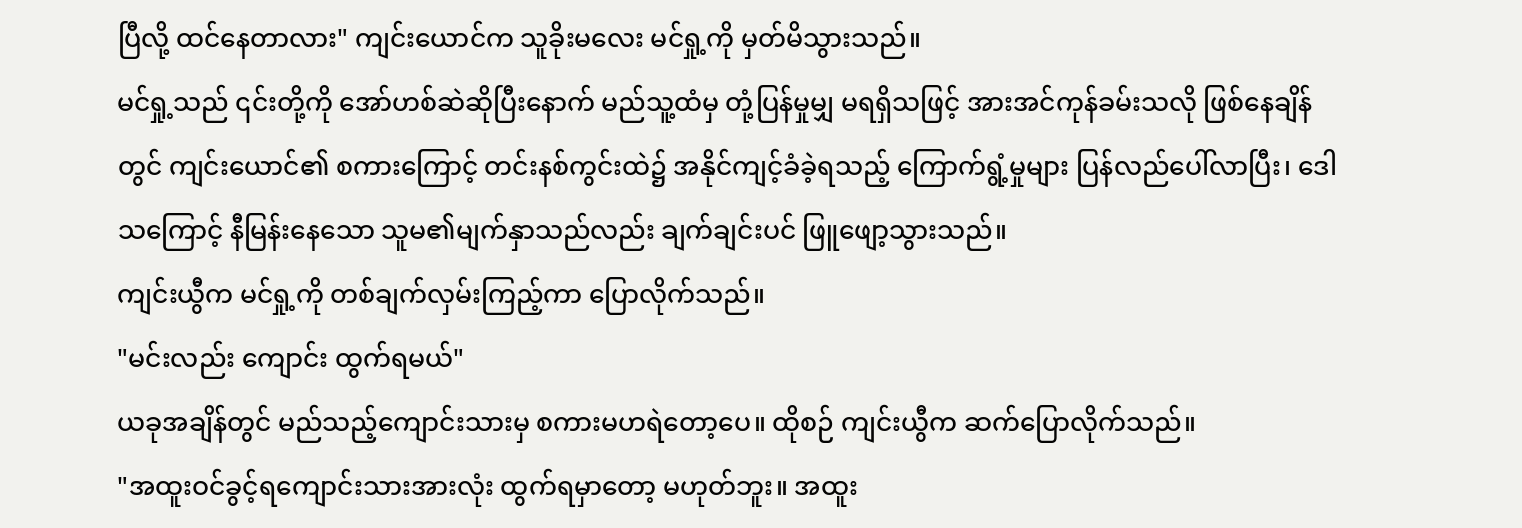ပြီလို့ ထင်နေတာလား" ကျင်းယောင်က သူခိုးမလေး မင်ရှု့ကို မှတ်မိသွားသည်။
မင်ရှု့သည် ၎င်းတို့ကို အော်ဟစ်ဆဲဆိုပြီးနောက် မည်သူ့ထံမှ တုံ့ပြန်မှုမျှ မရရှိသဖြင့် အားအင်ကုန်ခမ်းသလို ဖြစ်နေချိန်တွင် ကျင်းယောင်၏ စကားကြောင့် တင်းနစ်ကွင်းထဲ၌ အနိုင်ကျင့်ခံခဲ့ရသည့် ကြောက်ရွံ့မှုများ ပြန်လည်ပေါ်လာပြီး၊ ဒေါသကြောင့် နီမြန်းနေသော သူမ၏မျက်နှာသည်လည်း ချက်ချင်းပင် ဖြူဖျော့သွားသည်။
ကျင်းယွီက မင်ရှု့ကို တစ်ချက်လှမ်းကြည့်ကာ ပြောလိုက်သည်။
"မင်းလည်း ကျောင်း ထွက်ရမယ်"
ယခုအချိန်တွင် မည်သည့်ကျောင်းသားမှ စကားမဟရဲတော့ပေ။ ထိုစဉ် ကျင်းယွီက ဆက်ပြောလိုက်သည်။
"အထူးဝင်ခွင့်ရကျောင်းသားအားလုံး ထွက်ရမှာတော့ မဟုတ်ဘူး။ အထူး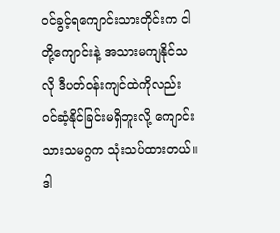ဝင်ခွင့်ရကျောင်းသားတိုင်းက ငါတို့ကျောင်းနဲ့ အသားမကျနိုင်သလို ဒီပတ်ဝန်းကျင်ထဲကိုလည်း ဝင်ဆံ့နိုင်ခြင်းမရှိဘူးလို့ ကျောင်းသားသမဂ္ဂက သုံးသပ်ထားတယ်။ ဒါ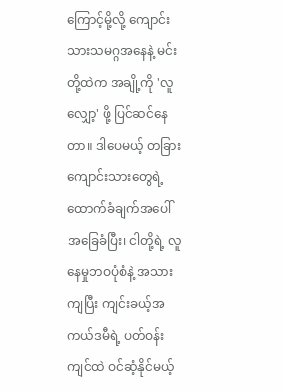ကြောင့်မို့လို့ ကျောင်းသားသမဂ္ဂအနေနဲ့ မင်းတို့ထဲက အချို့ကို 'လူလျှော့' ဖို့ ပြင်ဆင်နေတာ။ ဒါပေမယ့် တခြားကျောင်းသားတွေရဲ့ ထောက်ခံချက်အပေါ် အခြေခံပြီး၊ ငါတို့ရဲ့ လူနေမှုဘဝပုံစံနဲ့ အသားကျပြီး ကျင်းခယ့်အကယ်ဒမီရဲ့ ပတ်ဝန်းကျင်ထဲ ဝင်ဆံ့နိုင်မယ့်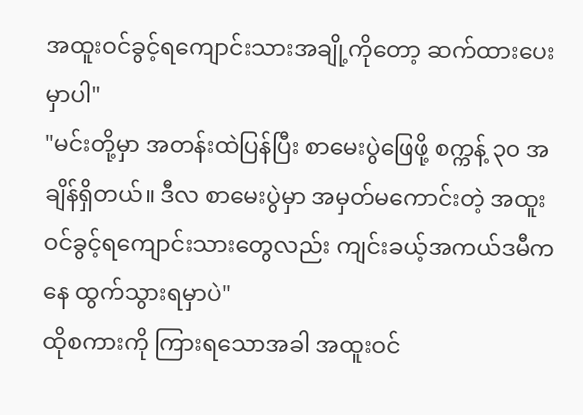အထူးဝင်ခွင့်ရကျောင်းသားအချို့ကိုတော့ ဆက်ထားပေးမှာပါ"
"မင်းတို့မှာ အတန်းထဲပြန်ပြီး စာမေးပွဲဖြေဖို့ စက္ကန့် ၃၀ အချိန်ရှိတယ်။ ဒီလ စာမေးပွဲမှာ အမှတ်မကောင်းတဲ့ အထူးဝင်ခွင့်ရကျောင်းသားတွေလည်း ကျင်းခယ့်အကယ်ဒမီကနေ ထွက်သွားရမှာပဲ"
ထိုစကားကို ကြားရသောအခါ အထူးဝင်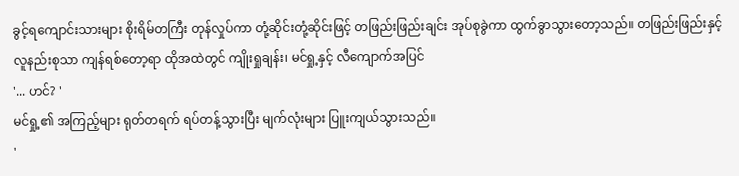ခွင့်ရကျောင်းသားများ စိုးရိမ်တကြီး တုန်လှုပ်ကာ တုံ့ဆိုင်းတုံ့ဆိုင်းဖြင့် တဖြည်းဖြည်းချင်း အုပ်စုခွဲကာ ထွက်ခွာသွားတော့သည်။ တဖြည်းဖြည်းနှင့် လူနည်းစုသာ ကျန်ရစ်တော့ရာ ထိုအထဲတွင် ကျိုးရှုချန်း၊ မင်ရှု့နှင့် လီကျောက်အပြင်
'... ဟင်? '
မင်ရှု့၏ အကြည့်များ ရုတ်တရက် ရပ်တန့်သွားပြီး မျက်လုံးများ ပြူးကျယ်သွားသည်။
'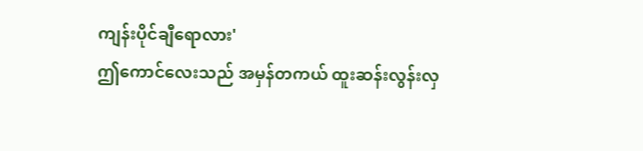ကျန်းပိုင်ချီရောလား'
ဤကောင်လေးသည် အမှန်တကယ် ထူးဆန်းလွန်းလှ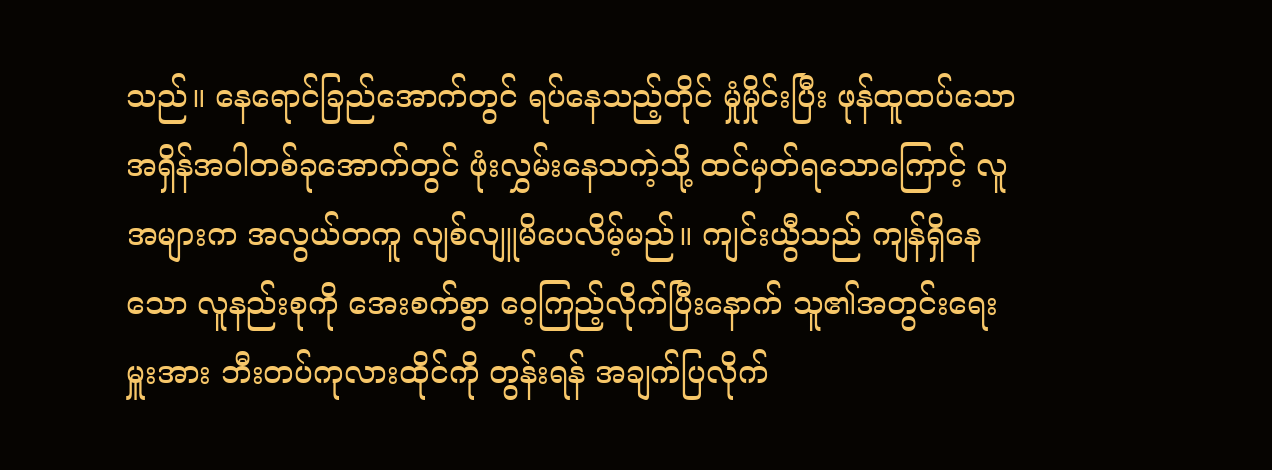သည်။ နေရောင်ခြည်အောက်တွင် ရပ်နေသည့်တိုင် မှုံမှိုင်းပြီး ဖုန်ထူထပ်သော အရှိန်အဝါတစ်ခုအောက်တွင် ဖုံးလွှမ်းနေသကဲ့သို့ ထင်မှတ်ရသောကြောင့် လူအများက အလွယ်တကူ လျစ်လျူမိပေလိမ့်မည်။ ကျင်းယွီသည် ကျန်ရှိနေသော လူနည်းစုကို အေးစက်စွာ ဝေ့ကြည့်လိုက်ပြီးနောက် သူ၏အတွင်းရေးမှူးအား ဘီးတပ်ကုလားထိုင်ကို တွန်းရန် အချက်ပြလိုက်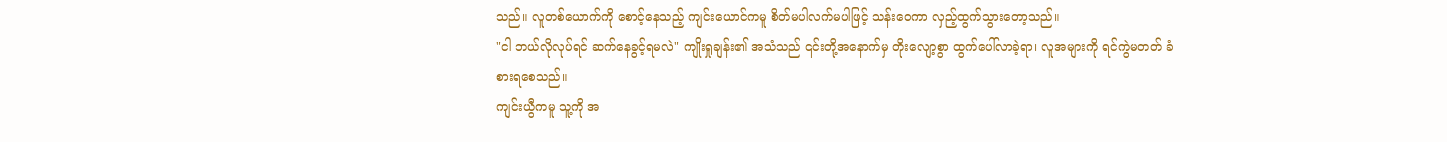သည်။ လူတစ်ယောက်ကို စောင့်နေသည့် ကျင်းယောင်ကမူ စိတ်မပါလက်မပါဖြင့် သန်းဝေကာ လှည့်ထွက်သွားတော့သည်။
"ငါ ဘယ်လိုလုပ်ရင် ဆက်နေခွင့်ရမလဲ" ကျိုးရှုချန်း၏ အသံသည် ၎င်းတို့အနောက်မှ တိုးလျော့စွာ ထွက်ပေါ်လာခဲ့ရာ၊ လူအများကို ရင်ကွဲမတတ် ခံစားရစေသည်။
ကျင်းယွီကမူ သူ့ကို အ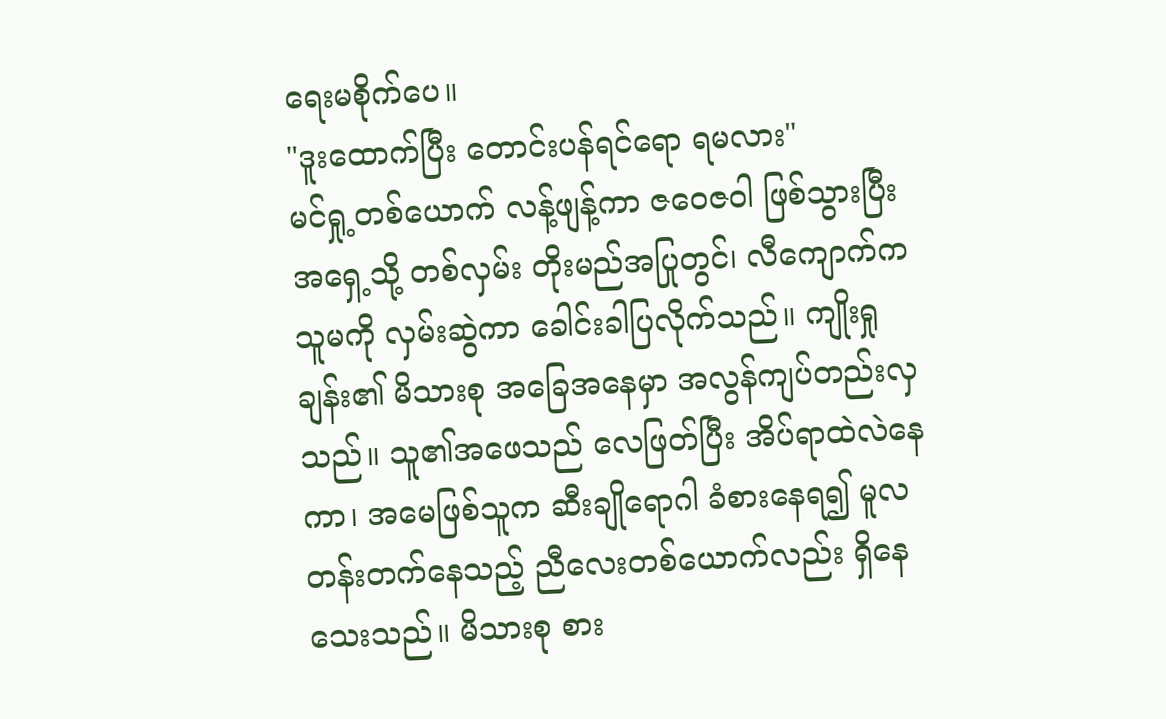ရေးမစိုက်ပေ။
"ဒူးထောက်ပြီး တောင်းပန်ရင်ရော ရမလား"
မင်ရှု့တစ်ယောက် လန့်ဖျန့်ကာ ဇဝေဇဝါ ဖြစ်သွားပြီး အရှေ့သို့ တစ်လှမ်း တိုးမည်အပြုတွင်၊ လီကျောက်က သူမကို လှမ်းဆွဲကာ ခေါင်းခါပြလိုက်သည်။ ကျိုးရှုချန်း၏ မိသားစု အခြေအနေမှာ အလွန်ကျပ်တည်းလှသည်။ သူ၏အဖေသည် လေဖြတ်ပြီး အိပ်ရာထဲလဲနေကာ၊ အမေဖြစ်သူက ဆီးချိုရောဂါ ခံစားနေရ၍ မူလတန်းတက်နေသည့် ညီလေးတစ်ယောက်လည်း ရှိနေသေးသည်။ မိသားစု စား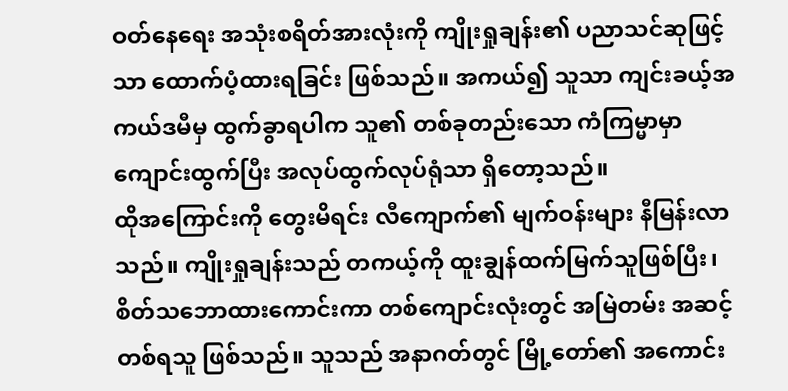ဝတ်နေရေး အသုံးစရိတ်အားလုံးကို ကျိုးရှုချန်း၏ ပညာသင်ဆုဖြင့်သာ ထောက်ပံ့ထားရခြင်း ဖြစ်သည်။ အကယ်၍ သူသာ ကျင်းခယ့်အကယ်ဒမီမှ ထွက်ခွာရပါက သူ၏ တစ်ခုတည်းသော ကံကြမ္မာမှာ ကျောင်းထွက်ပြီး အလုပ်ထွက်လုပ်ရုံသာ ရှိတော့သည်။
ထိုအကြောင်းကို တွေးမိရင်း လီကျောက်၏ မျက်ဝန်းများ နီမြန်းလာသည်။ ကျိုးရှုချန်းသည် တကယ့်ကို ထူးချွန်ထက်မြက်သူဖြစ်ပြီး၊ စိတ်သဘောထားကောင်းကာ တစ်ကျောင်းလုံးတွင် အမြဲတမ်း အဆင့်တစ်ရသူ ဖြစ်သည်။ သူသည် အနာဂတ်တွင် မြို့တော်၏ အကောင်း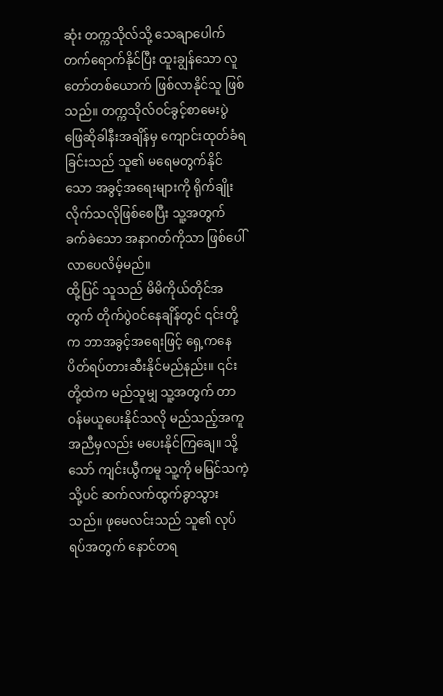ဆုံး တက္ကသိုလ်သို့ သေချာပေါက် တက်ရောက်နိုင်ပြီး ထူးချွန်သော လူတော်တစ်ယောက် ဖြစ်လာနိုင်သူ ဖြစ်သည်။ တက္ကသိုလ်ဝင်ခွင့်စာမေးပွဲ ဖြေဆိုခါနီးအချိန်မှ ကျောင်းထုတ်ခံရခြင်းသည် သူ၏ မရေမတွက်နိုင်သော အခွင့်အရေးများကို ရိုက်ချိုးလိုက်သလိုဖြစ်စေပြီး သူ့အတွက် ခက်ခဲသော အနာဂတ်ကိုသာ ဖြစ်ပေါ်လာပေလိမ့်မည်။
ထို့ပြင် သူသည် မိမိကိုယ်တိုင်အတွက် တိုက်ပွဲဝင်နေချိန်တွင် ၎င်းတို့က ဘာအခွင့်အရေးဖြင့် ရှေ့ကနေ ပိတ်ရပ်တားဆီးနိုင်မည်နည်း။ ၎င်းတို့ထဲက မည်သူမျှ သူ့အတွက် တာဝန်မယူပေးနိုင်သလို မည်သည့်အကူအညီမှလည်း မပေးနိုင်ကြချေ။ သို့သော် ကျင်းယွီကမူ သူ့ကို မမြင်သကဲ့သို့ပင် ဆက်လက်ထွက်ခွာသွားသည်။ ဖုမေလင်းသည် သူ၏ လုပ်ရပ်အတွက် နောင်တရ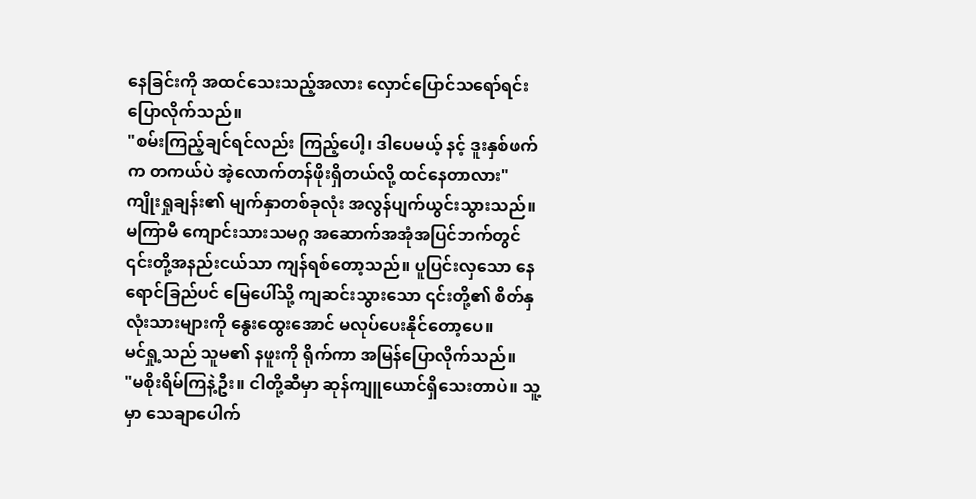နေခြင်းကို အထင်သေးသည့်အလား လှောင်ပြောင်သရော်ရင်း ပြောလိုက်သည်။
"စမ်းကြည့်ချင်ရင်လည်း ကြည့်ပေါ့၊ ဒါပေမယ့် နင့် ဒူးနှစ်ဖက်က တကယ်ပဲ အဲ့လောက်တန်ဖိုးရှိတယ်လို့ ထင်နေတာလား"
ကျိုးရှုချန်း၏ မျက်နှာတစ်ခုလုံး အလွန်ပျက်ယွင်းသွားသည်။ မကြာမီ ကျောင်းသားသမဂ္ဂ အဆောက်အအုံအပြင်ဘက်တွင် ၎င်းတို့အနည်းငယ်သာ ကျန်ရစ်တော့သည်။ ပူပြင်းလှသော နေရောင်ခြည်ပင် မြေပေါ်သို့ ကျဆင်းသွားသော ၎င်းတို့၏ စိတ်နှလုံးသားများကို နွေးထွေးအောင် မလုပ်ပေးနိုင်တော့ပေ။
မင်ရှု့သည် သူမ၏ နဖူးကို ရိုက်ကာ အမြန်ပြောလိုက်သည်။
"မစိုးရိမ်ကြနဲ့ဦး။ ငါတို့ဆီမှာ ဆုန်ကျူယောင်ရှိသေးတာပဲ။ သူ့မှာ သေချာပေါက်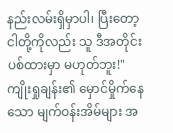နည်းလမ်းရှိမှာပါ၊ ပြီးတော့ ငါတို့ကိုလည်း သူ ဒီအတိုင်း ပစ်ထားမှာ မဟုတ်ဘူး!"
ကျိုးရှုချန်း၏ မှောင်မှိုက်နေသော မျက်ဝန်းအိမ်များ အ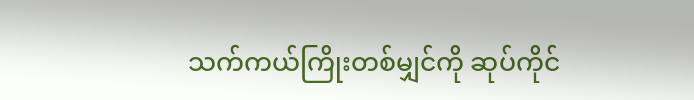သက်ကယ်ကြိုးတစ်မျှင်ကို ဆုပ်ကိုင်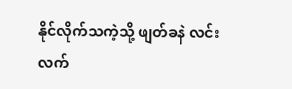နိုင်လိုက်သကဲ့သို့ ဖျတ်ခနဲ လင်းလက်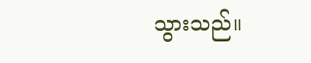သွားသည်။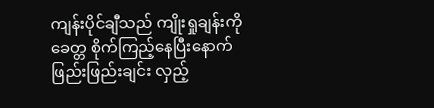ကျန်းပိုင်ချီသည် ကျိုးရှုချန်းကို ခေတ္တ စိုက်ကြည့်နေပြီးနောက် ဖြည်းဖြည်းချင်း လှည့်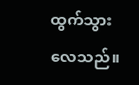ထွက်သွားလေသည်။